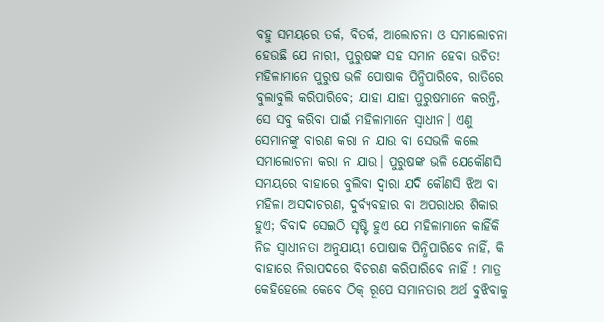ବହୁ ସମୟରେ ତର୍କ, ବିତର୍କ, ଆଲୋଚନା ଓ ସମାଲୋଚନା ହେଉଛି ଯେ ନାରୀ, ପୁରୁଷଙ୍କ ସହ ସମାନ ହେବା ଉଚିତ! ମହିଳାମାନେ ପୁରୁଷ ଭଳି ପୋଷାକ ପିନ୍ଧିପାରିବେ, ରାତିରେ ବୁଲାବୁଲି କରିପାରିବେ; ଯାହା ଯାହା ପୁରୁଷମାନେ କରନ୍ତି, ସେ ସବୁ କରିବା ପାଇଁ ମହିଳାମାନେ ସ୍ବାଧୀନ। ଏଣୁ ସେମାନଙ୍କୁ ବାରଣ କରା ନ ଯାଉ ବା ସେଭଳି କଲେ ସମାଲୋଚନା କରା ନ ଯାଉ। ପୁରୁଷଙ୍କ ଭଳି ଯେକୌଣସି ସମୟରେ ବାହାରେ ବୁଲିବା ଦ୍ୱାରା ଯଦି କୌଣସି ଝିଅ ବା ମହିଳା ଅସଦାଚରଣ, ଦୁର୍ବ୍ୟବହାର ବା ଅପରାଧର ଶିକାର ହୁଏ; ବିବାଦ ସେଇଠି ସୃଷ୍ଟି ହୁଏ ଯେ ମହିଳାମାନେ କାହିଁକି ନିଜ ସ୍ବାଧୀନତା ଅନୁଯାୟୀ ପୋଷାକ ପିନ୍ଧିପାରିବେ ନାହିଁ, କି ବାହାରେ ନିରାପଦରେ ବିଚରଣ କରିପାରିବେ ନାହିଁ ! ମାତ୍ର କେହିହେଲେ କେବେ ଠିକ୍ ରୂପେ ସମାନତାର ଅର୍ଥ ବୁଝିବାକୁ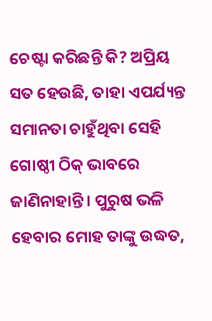ଚେଷ୍ଟା କରିଛନ୍ତି କି? ଅପ୍ରିୟ ସତ ହେଉଛି, ତାହା ଏପର୍ଯ୍ୟନ୍ତ ସମାନତା ଚାହୁଁଥିବା ସେହି ଗୋଷ୍ଠୀ ଠିକ୍ ଭାବରେ ଜାଣିନାହାନ୍ତି। ପୁରୁଷ ଭଳି ହେବାର ମୋହ ତାଙ୍କୁ ଉଦ୍ଧତ,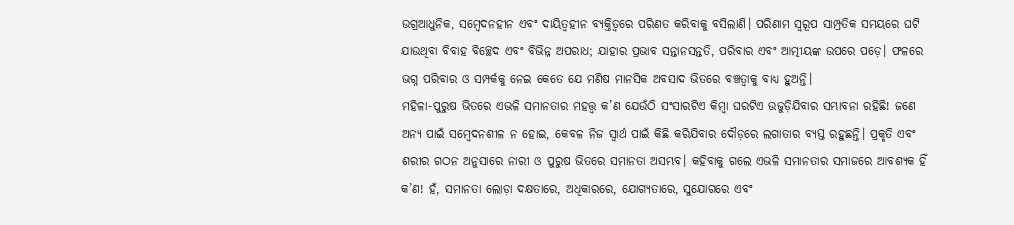ଉଗ୍ରଆଧୁନିକ, ସମ୍ବେଦନହୀନ ଏବଂ ଦାୟିତ୍ୱହୀନ ବ୍ୟକ୍ତିତ୍ୱରେ ପରିଣତ କରିବାକୁ ବସିଲାଣି। ପରିଣାମ ସ୍ବରୂପ ସାମ୍ପ୍ରତିକ ସମୟରେ ଘଟି ଯାଉଥିବା ବିବାହ ବିଚ୍ଛେଦ ଏବଂ ବିଭିନ୍ନ ଅପରାଧ; ଯାହାର ପ୍ରଭାବ ସନ୍ତାନସନ୍ତତି, ପରିବାର ଏବଂ ଆତ୍ମୀୟଙ୍କ ଉପରେ ପଡ଼େ। ଫଳରେ ଭଗ୍ନ ପରିବାର ଓ ସମ୍ପର୍କକୁ ନେଇ କେତେ ଯେ ମଣିଷ ମାନସିକ ଅବସାଦ ଭିତରେ ବଞ୍ଚତ୍ବାକୁ ବାଧ୍ୟ ହୁଅନ୍ତି।
ମହିଳା-ପୁରୁଷ ଭିତରେ ଏଭଳି ସମାନତାର ମହତ୍ତ୍ୱ କ’ଣ ଯେଉଁଠି ସଂସାରଟିଏ କିମ୍ବା ଘରଟିଏ ଉଜୁଡ଼ିଯିବାର ସମ୍ଭାବନା ରହିଛି! ଜଣେ ଅନ୍ୟ ପାଇଁ ସମ୍ବେଦନଶୀଳ ନ ହୋଇ, କେବଳ ନିଜ ସ୍ବାର୍ଥ ପାଇଁ କିଛି କରିଯିବାର ଦୌଡ଼ରେ ଲଗାତାର ବ୍ୟସ୍ତ ରହୁଛନ୍ତି। ପ୍ରକୃତି ଏବଂ ଶରୀର ଗଠନ ଅନୁସାରେ ନାରୀ ଓ ପୁରୁଷ ଭିତରେ ସମାନତା ଅସମ୍ଭବ। କହିବାକୁ ଗଲେ ଏଭଳି ସମାନତାର ସମାଜରେ ଆବଶ୍ୟକ ହିଁ କ’ଣ! ହଁ, ସମାନତା ଲୋଡ଼ା ଦକ୍ଷତାରେ, ଅଧିକାରରେ, ଯୋଗ୍ୟତାରେ, ସୁଯୋଗରେ ଏବଂ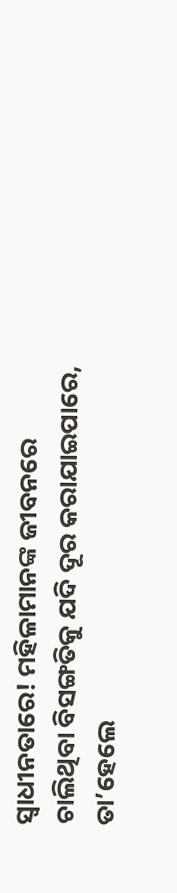ସ୍ବାଧୀନତାରେ! ମହିଳାମାନଙ୍କ ଜୀବନରେ ଚାଲିଥିବା ବିସଙ୍ଗତିକୁ ଯଦି ଦୂର କରାଯାଇପାରେ, ତା’ହେଲେ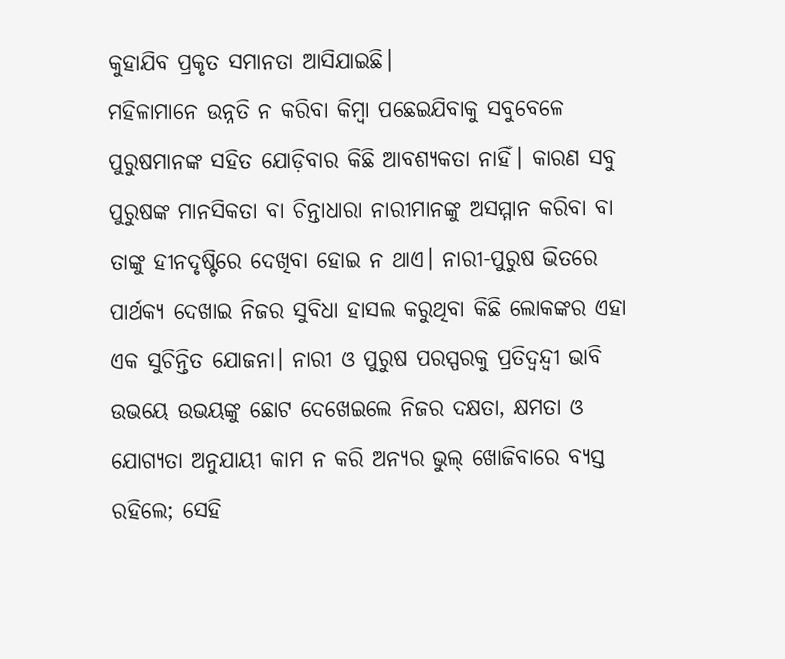କୁହାଯିବ ପ୍ରକୃତ ସମାନତା ଆସିଯାଇଛି।
ମହିଳାମାନେ ଉନ୍ନତି ନ କରିବା କିମ୍ବା ପଛେଇଯିବାକୁ ସବୁବେଳେ ପୁରୁଷମାନଙ୍କ ସହିତ ଯୋଡ଼ିବାର କିଛି ଆବଶ୍ୟକତା ନାହିଁ। କାରଣ ସବୁ ପୁରୁଷଙ୍କ ମାନସିକତା ବା ଚିନ୍ତାଧାରା ନାରୀମାନଙ୍କୁ ଅସମ୍ମାନ କରିବା ବା ତାଙ୍କୁ ହୀନଦୃଷ୍ଟିରେ ଦେଖିବା ହୋଇ ନ ଥାଏ। ନାରୀ-ପୁରୁଷ ଭିତରେ ପାର୍ଥକ୍ୟ ଦେଖାଇ ନିଜର ସୁବିଧା ହାସଲ କରୁଥିବା କିଛି ଲୋକଙ୍କର ଏହା ଏକ ସୁଚିନ୍ତିତ ଯୋଜନା। ନାରୀ ଓ ପୁରୁଷ ପରସ୍ପରକୁ ପ୍ରତିଦ୍ବନ୍ଦ୍ୱୀ ଭାବି ଉଭୟେ ଉଭୟଙ୍କୁ ଛୋଟ ଦେଖେଇଲେ ନିଜର ଦକ୍ଷତା, କ୍ଷମତା ଓ ଯୋଗ୍ୟତା ଅନୁଯାୟୀ କାମ ନ କରି ଅନ୍ୟର ଭୁଲ୍ ଖୋଜିବାରେ ବ୍ୟସ୍ତ ରହିଲେ; ସେହି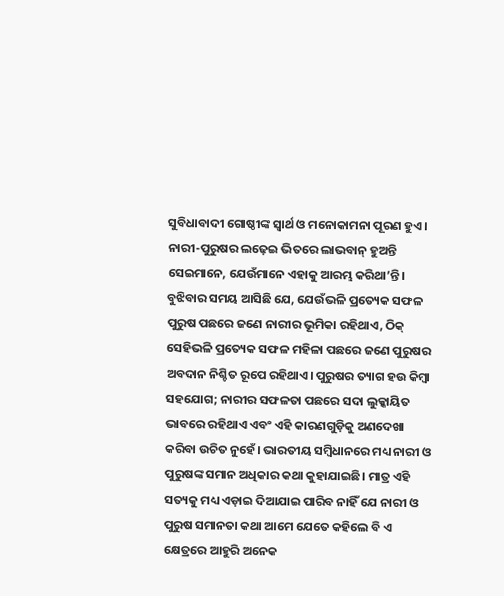ସୁବିଧାବାଦୀ ଗୋଷ୍ଠୀଙ୍କ ସ୍ବାର୍ଥ ଓ ମନୋକାମନା ପୂରଣ ହୁଏ। ନାରୀ-ପୁରୁଷର ଲଢ଼େଇ ଭିତରେ ଲାଭବାନ୍ ହୁଅନ୍ତି ସେଇମାନେ, ଯେଉଁମାନେ ଏହାକୁ ଆରମ୍ଭ କରିଥା’ନ୍ତି।
ବୁଝିବାର ସମୟ ଆସିଛି ଯେ, ଯେଉଁଭଳି ପ୍ରତ୍ୟେକ ସଫଳ ପୁରୁଷ ପଛରେ ଜଣେ ନାରୀର ଭୂମିକା ରହିଥାଏ, ଠିକ୍ ସେହିଭଳି ପ୍ରତ୍ୟେକ ସଫଳ ମହିଳା ପଛରେ ଜଣେ ପୁରୁଷର ଅବଦାନ ନିଶ୍ଚିତ ରୂପେ ରହିଥାଏ। ପୁରୁଷର ତ୍ୟାଗ ହଉ କିମ୍ବା ସହଯୋଗ; ନାରୀର ସଫଳତା ପଛରେ ସଦା ଲୁକ୍କାୟିତ ଭାବରେ ରହିଥାଏ ଏବଂ ଏହି କାରଣଗୁଡ଼ିକୁ ଅଣଦେଖା କରିବା ଉଚିତ ନୁହେଁ। ଭାରତୀୟ ସମ୍ବିଧାନରେ ମଧ୍ୟ ନାରୀ ଓ ପୁରୁଷଙ୍କ ସମାନ ଅଧିକାର କଥା କୁହାଯାଇଛି। ମାତ୍ର ଏହି ସତ୍ୟକୁ ମଧ୍ୟ ଏଡ଼ାଇ ଦିଆଯାଇ ପାରିବ ନାହିଁ ଯେ ନାରୀ ଓ ପୁରୁଷ ସମାନତା କଥା ଆମେ ଯେତେ କହିଲେ ବି ଏ କ୍ଷେତ୍ରରେ ଆହୁରି ଅନେକ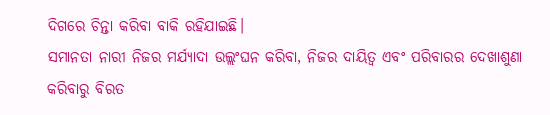ଦିଗରେ ଚିନ୍ତା କରିବା ବାକି ରହିଯାଇଛି।
ସମାନତା ନାରୀ ନିଜର ମର୍ଯ୍ୟାଦା ଉଲ୍ଲଂଘନ କରିବା, ନିଜର ଦାୟିତ୍ୱ ଏବଂ ପରିବାରର ଦେଖାଶୁଣା କରିବାରୁ ବିରତ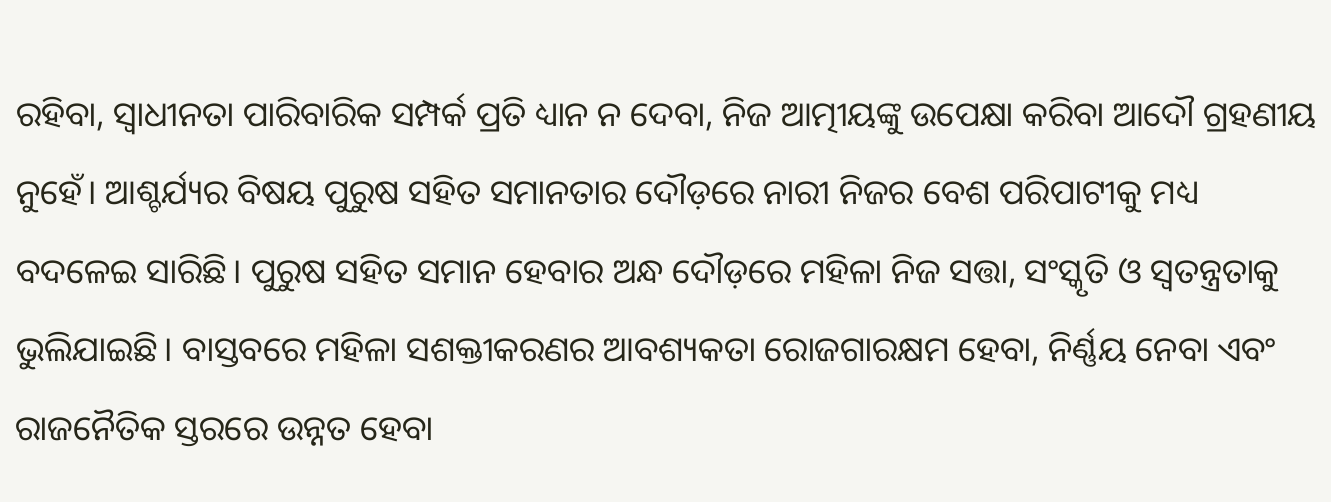ରହିବା, ସ୍ବାଧୀନତା ପାରିବାରିକ ସମ୍ପର୍କ ପ୍ରତି ଧ୍ୟାନ ନ ଦେବା, ନିଜ ଆତ୍ମୀୟଙ୍କୁ ଉପେକ୍ଷା କରିବା ଆଦୌ ଗ୍ରହଣୀୟ ନୁହେଁ। ଆଶ୍ଚର୍ଯ୍ୟର ବିଷୟ ପୁରୁଷ ସହିତ ସମାନତାର ଦୌଡ଼ରେ ନାରୀ ନିଜର ବେଶ ପରିପାଟୀକୁ ମଧ୍ୟ ବଦଳେଇ ସାରିଛି। ପୁରୁଷ ସହିତ ସମାନ ହେବାର ଅନ୍ଧ ଦୌଡ଼ରେ ମହିଳା ନିଜ ସତ୍ତା, ସଂସ୍କୃତି ଓ ସ୍ବତନ୍ତ୍ରତାକୁ ଭୁଲିଯାଇଛି। ବାସ୍ତବରେ ମହିଳା ସଶକ୍ତୀକରଣର ଆବଶ୍ୟକତା ରୋଜଗାରକ୍ଷମ ହେବା, ନିର୍ଣ୍ଣୟ ନେବା ଏବଂ ରାଜନୈତିକ ସ୍ତରରେ ଉନ୍ନତ ହେବା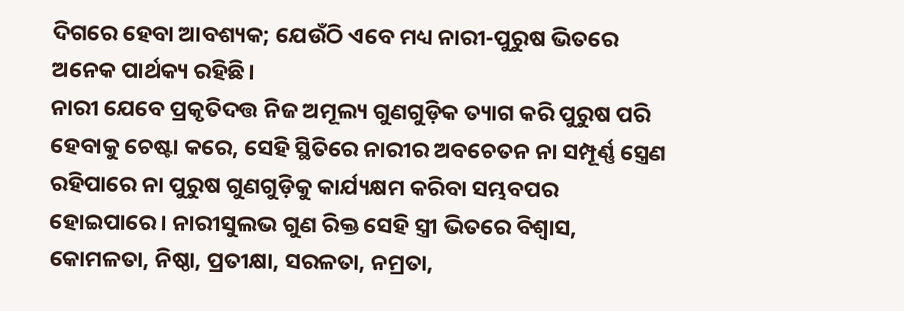ଦିଗରେ ହେବା ଆବଶ୍ୟକ; ଯେଉଁଠି ଏବେ ମଧ୍ୟ ନାରୀ-ପୁରୁଷ ଭିତରେ ଅନେକ ପାର୍ଥକ୍ୟ ରହିଛି।
ନାରୀ ଯେବେ ପ୍ରକୃତିଦତ୍ତ ନିଜ ଅମୂଲ୍ୟ ଗୁଣଗୁଡ଼ିକ ତ୍ୟାଗ କରି ପୁରୁଷ ପରି ହେବାକୁ ଚେଷ୍ଟା କରେ, ସେହି ସ୍ଥିତିରେ ନାରୀର ଅବଚେତନ ନା ସମ୍ପୂର୍ଣ୍ଣ ସ୍ତ୍ରେଣ ରହିପାରେ ନା ପୁରୁଷ ଗୁଣଗୁଡ଼ିକୁ କାର୍ଯ୍ୟକ୍ଷମ କରିବା ସମ୍ଭବପର ହୋଇପାରେ। ନାରୀସୁଲଭ ଗୁଣ ରିକ୍ତ ସେହି ସ୍ତ୍ରୀ ଭିତରେ ବିଶ୍ୱାସ, କୋମଳତା, ନିଷ୍ଠା, ପ୍ରତୀକ୍ଷା, ସରଳତା, ନମ୍ରତା,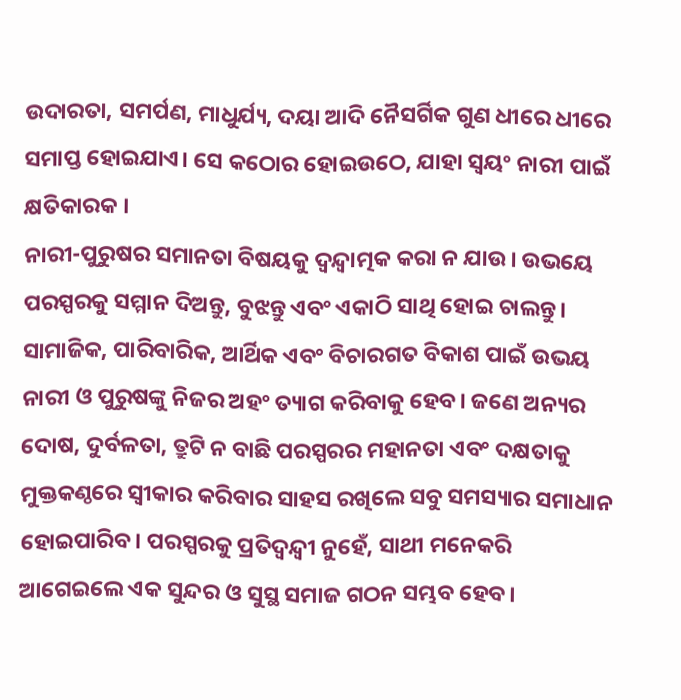ଉଦାରତା, ସମର୍ପଣ, ମାଧୁର୍ଯ୍ୟ, ଦୟା ଆଦି ନୈସର୍ଗିକ ଗୁଣ ଧୀରେ ଧୀରେ ସମାପ୍ତ ହୋଇଯାଏ। ସେ କଠୋର ହୋଇଉଠେ, ଯାହା ସ୍ବୟଂ ନାରୀ ପାଇଁ କ୍ଷତିକାରକ ।
ନାରୀ-ପୁରୁଷର ସମାନତା ବିଷୟକୁ ଦ୍ବନ୍ଦ୍ୱାତ୍ମକ କରା ନ ଯାଉ। ଉଭୟେ ପରସ୍ପରକୁ ସମ୍ମାନ ଦିଅନ୍ତୁ, ବୁଝନ୍ତୁ ଏବଂ ଏକାଠି ସାଥି ହୋଇ ଚାଲନ୍ତୁ। ସାମାଜିକ, ପାରିବାରିକ, ଆର୍ଥିକ ଏବଂ ବିଚାରଗତ ବିକାଶ ପାଇଁ ଉଭୟ ନାରୀ ଓ ପୁରୁଷଙ୍କୁ ନିଜର ଅହଂ ତ୍ୟାଗ କରିବାକୁ ହେବ। ଜଣେ ଅନ୍ୟର ଦୋଷ, ଦୁର୍ବଳତା, ତ୍ରୁଟି ନ ବାଛି ପରସ୍ପରର ମହାନତା ଏବଂ ଦକ୍ଷତାକୁ ମୁକ୍ତକଣ୍ଠରେ ସ୍ବୀକାର କରିବାର ସାହସ ରଖିଲେ ସବୁ ସମସ୍ୟାର ସମାଧାନ ହୋଇପାରିବ। ପରସ୍ପରକୁ ପ୍ରତିଦ୍ବନ୍ଦ୍ୱୀ ନୁହେଁ, ସାଥୀ ମନେକରି ଆଗେଇଲେ ଏକ ସୁନ୍ଦର ଓ ସୁସ୍ଥ ସମାଜ ଗଠନ ସମ୍ଭବ ହେବ।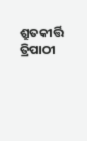ଶ୍ରୁତକୀର୍ତ୍ତି ତ୍ରିପାଠୀ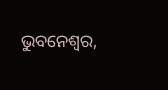ଭୁବନେଶ୍ୱର,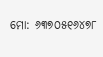ମୋ: ୬୩୭୦୫୧୬୪୭୮